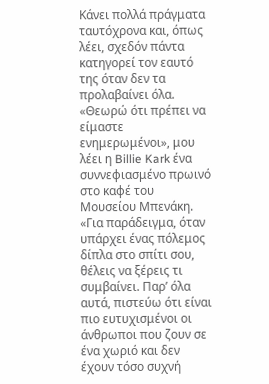Κάνει πολλά πράγματα ταυτόχρονα και, όπως λέει, σχεδόν πάντα κατηγορεί τον εαυτό της όταν δεν τα προλαβαίνει όλα. «Θεωρώ ότι πρέπει να είμαστε ενημερωμένοι», μου λέει η Billie Kark ένα συννεφιασμένο πρωινό στο καφέ του Μουσείου Μπενάκη. «Για παράδειγμα, όταν υπάρχει ένας πόλεμος δίπλα στο σπίτι σου, θέλεις να ξέρεις τι συμβαίνει. Παρ’ όλα αυτά, πιστεύω ότι είναι πιο ευτυχισμένοι οι άνθρωποι που ζουν σε ένα χωριό και δεν έχουν τόσο συχνή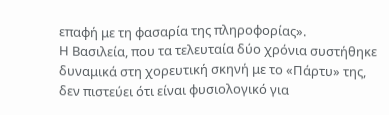επαφή με τη φασαρία της πληροφορίας».
Η Βασιλεία, που τα τελευταία δύο χρόνια συστήθηκε δυναμικά στη χορευτική σκηνή με το «Πάρτυ» της, δεν πιστεύει ότι είναι φυσιολογικό για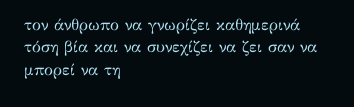τον άνθρωπο να γνωρίζει καθημερινά τόση βία και να συνεχίζει να ζει σαν να μπορεί να τη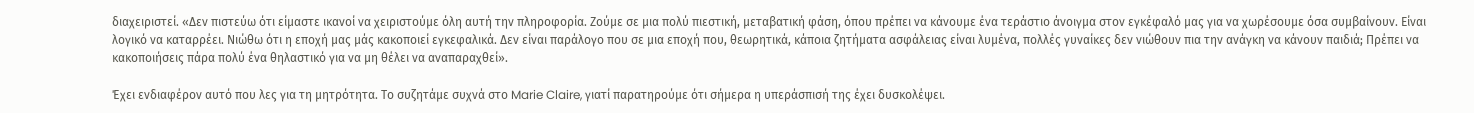διαχειριστεί. «Δεν πιστεύω ότι είμαστε ικανοί να χειριστούμε όλη αυτή την πληροφορία. Ζούμε σε μια πολύ πιεστική, μεταβατική φάση, όπου πρέπει να κάνουμε ένα τεράστιο άνοιγμα στον εγκέφαλό μας για να χωρέσουμε όσα συμβαίνουν. Είναι λογικό να καταρρέει. Νιώθω ότι η εποχή μας μάς κακοποιεί εγκεφαλικά. Δεν είναι παράλογο που σε μια εποχή που, θεωρητικά, κάποια ζητήματα ασφάλειας είναι λυμένα, πολλές γυναίκες δεν νιώθουν πια την ανάγκη να κάνουν παιδιά; Πρέπει να κακοποιήσεις πάρα πολύ ένα θηλαστικό για να μη θέλει να αναπαραχθεί».

Έχει ενδιαφέρον αυτό που λες για τη μητρότητα. Το συζητάμε συχνά στο Marie Claire, γιατί παρατηρούμε ότι σήμερα η υπεράσπισή της έχει δυσκολέψει.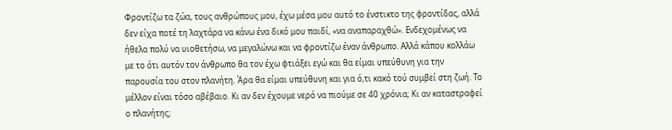Φροντίζω τα ζώα, τους ανθρώπους μου, έχω μέσα μου αυτό το ένστικτο της φροντίδας, αλλά δεν είχα ποτέ τη λαχτάρα να κάνω ένα δικό μου παιδί, «να αναπαραχθώ». Ενδεχομένως να ήθελα πολύ να υιοθετήσω, να μεγαλώνω και να φροντίζω έναν άνθρωπο. Αλλά κάπου κολλάω με το ότι αυτόν τον άνθρωπο θα τον έχω φτιάξει εγώ και θα είμαι υπεύθυνη για την παρουσία του στον πλανήτη. Άρα θα είμαι υπεύθυνη και για ό,τι κακό τού συμβεί στη ζωή. Το μέλλον είναι τόσο αβέβαιο. Κι αν δεν έχουμε νερό να πιούμε σε 40 χρόνια; Κι αν καταστραφεί ο πλανήτης;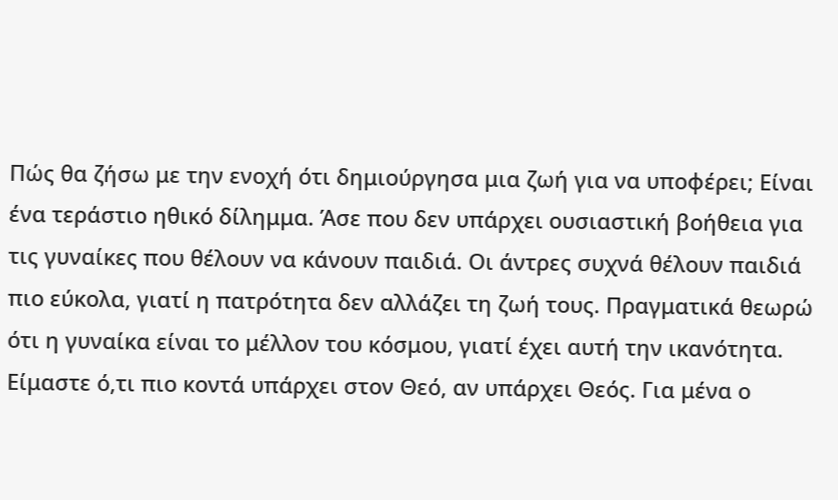Πώς θα ζήσω με την ενοχή ότι δημιούργησα μια ζωή για να υποφέρει; Είναι ένα τεράστιο ηθικό δίλημμα. Άσε που δεν υπάρχει ουσιαστική βοήθεια για τις γυναίκες που θέλουν να κάνουν παιδιά. Οι άντρες συχνά θέλουν παιδιά πιο εύκολα, γιατί η πατρότητα δεν αλλάζει τη ζωή τους. Πραγματικά θεωρώ ότι η γυναίκα είναι το μέλλον του κόσμου, γιατί έχει αυτή την ικανότητα. Είμαστε ό,τι πιο κοντά υπάρχει στον Θεό, αν υπάρχει Θεός. Για μένα ο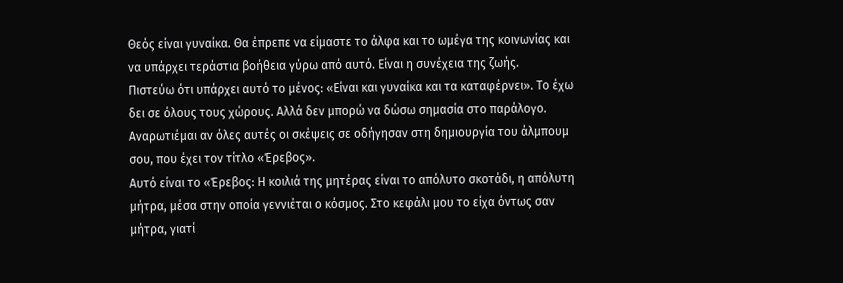Θεός είναι γυναίκα. Θα έπρεπε να είμαστε το άλφα και το ωμέγα της κοινωνίας και να υπάρχει τεράστια βοήθεια γύρω από αυτό. Είναι η συνέχεια της ζωής.
Πιστεύω ότι υπάρχει αυτό το μένος: «Είναι και γυναίκα και τα καταφέρνει». Το έχω δει σε όλους τους χώρους. Αλλά δεν μπορώ να δώσω σημασία στο παράλογο.
Αναρωτιέμαι αν όλες αυτές οι σκέψεις σε οδήγησαν στη δημιουργία του άλμπουμ σου, που έχει τον τίτλο «Έρεβος».
Αυτό είναι το «Έρεβος: Η κοιλιά της μητέρας είναι το απόλυτο σκοτάδι, η απόλυτη μήτρα, μέσα στην οποία γεννιέται ο κόσμος. Στο κεφάλι μου το είχα όντως σαν μήτρα, γιατί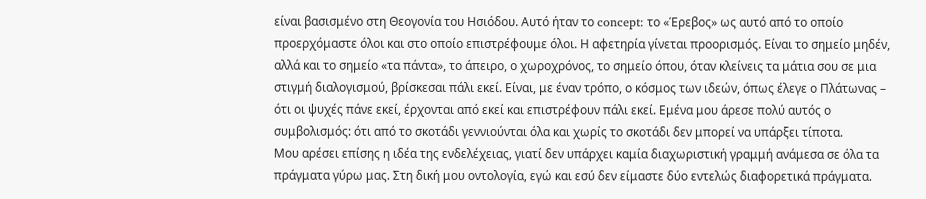είναι βασισμένο στη Θεογονία του Ησιόδου. Αυτό ήταν το concept: το «Έρεβος» ως αυτό από το οποίο προερχόμαστε όλοι και στο οποίο επιστρέφουμε όλοι. Η αφετηρία γίνεται προορισμός. Είναι το σημείο μηδέν, αλλά και το σημείο «τα πάντα», το άπειρο, ο χωροχρόνος, το σημείο όπου, όταν κλείνεις τα μάτια σου σε μια στιγμή διαλογισμού, βρίσκεσαι πάλι εκεί. Είναι, με έναν τρόπο, ο κόσμος των ιδεών, όπως έλεγε ο Πλάτωνας – ότι οι ψυχές πάνε εκεί, έρχονται από εκεί και επιστρέφουν πάλι εκεί. Εμένα μου άρεσε πολύ αυτός ο συμβολισμός: ότι από το σκοτάδι γεννιούνται όλα και χωρίς το σκοτάδι δεν μπορεί να υπάρξει τίποτα.
Μου αρέσει επίσης η ιδέα της ενδελέχειας, γιατί δεν υπάρχει καμία διαχωριστική γραμμή ανάμεσα σε όλα τα πράγματα γύρω μας. Στη δική μου οντολογία, εγώ και εσύ δεν είμαστε δύο εντελώς διαφορετικά πράγματα.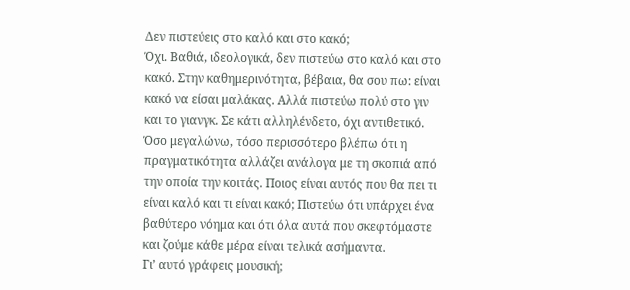Δεν πιστεύεις στο καλό και στο κακό;
Όχι. Βαθιά, ιδεολογικά, δεν πιστεύω στο καλό και στο κακό. Στην καθημερινότητα, βέβαια, θα σου πω: είναι κακό να είσαι μαλάκας. Αλλά πιστεύω πολύ στο γιν και το γιανγκ. Σε κάτι αλληλένδετο, όχι αντιθετικό. Όσο μεγαλώνω, τόσο περισσότερο βλέπω ότι η πραγματικότητα αλλάζει ανάλογα με τη σκοπιά από την οποία την κοιτάς. Ποιος είναι αυτός που θα πει τι είναι καλό και τι είναι κακό; Πιστεύω ότι υπάρχει ένα βαθύτερο νόημα και ότι όλα αυτά που σκεφτόμαστε και ζούμε κάθε μέρα είναι τελικά ασήμαντα.
Γι’ αυτό γράφεις μουσική;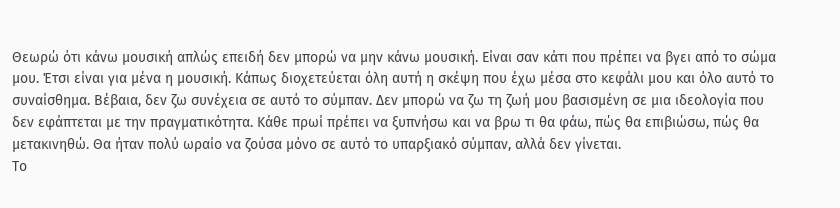Θεωρώ ότι κάνω μουσική απλώς επειδή δεν μπορώ να μην κάνω μουσική. Είναι σαν κάτι που πρέπει να βγει από το σώμα μου. Έτσι είναι για μένα η μουσική. Κάπως διοχετεύεται όλη αυτή η σκέψη που έχω μέσα στο κεφάλι μου και όλο αυτό το συναίσθημα. Βέβαια, δεν ζω συνέχεια σε αυτό το σύμπαν. Δεν μπορώ να ζω τη ζωή μου βασισμένη σε μια ιδεολογία που δεν εφάπτεται με την πραγματικότητα. Κάθε πρωί πρέπει να ξυπνήσω και να βρω τι θα φάω, πώς θα επιβιώσω, πώς θα μετακινηθώ. Θα ήταν πολύ ωραίο να ζούσα μόνο σε αυτό το υπαρξιακό σύμπαν, αλλά δεν γίνεται.
Το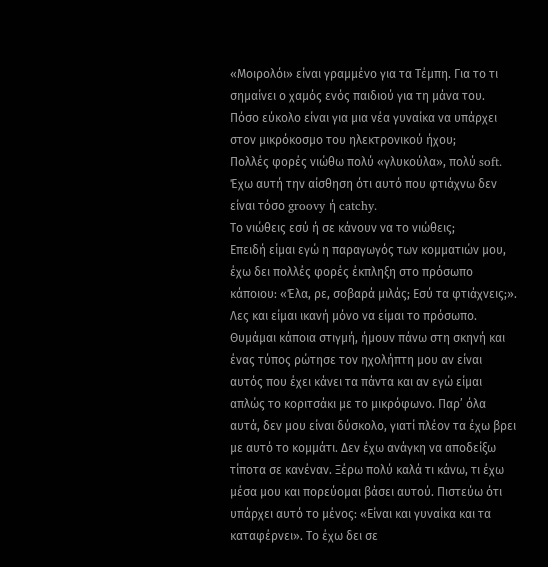«Μοιρολόι» είναι γραμμένο για τα Τέμπη. Για το τι σημαίνει ο χαμός ενός παιδιού για τη μάνα του.
Πόσο εύκολο είναι για μια νέα γυναίκα να υπάρχει στον μικρόκοσμο του ηλεκτρονικού ήχου;
Πολλές φορές νιώθω πολύ «γλυκούλα», πολύ soft. Έχω αυτή την αίσθηση ότι αυτό που φτιάχνω δεν είναι τόσο groovy ή catchy.
Το νιώθεις εσύ ή σε κάνουν να το νιώθεις;
Επειδή είμαι εγώ η παραγωγός των κομματιών μου, έχω δει πολλές φορές έκπληξη στο πρόσωπο κάποιου: «Έλα, ρε, σοβαρά μιλάς; Εσύ τα φτιάχνεις;». Λες και είμαι ικανή μόνο να είμαι το πρόσωπο. Θυμάμαι κάποια στιγμή, ήμουν πάνω στη σκηνή και ένας τύπος ρώτησε τον ηχολήπτη μου αν είναι αυτός που έχει κάνει τα πάντα και αν εγώ είμαι απλώς το κοριτσάκι με το μικρόφωνο. Παρ’ όλα αυτά, δεν μου είναι δύσκολο, γιατί πλέον τα έχω βρει με αυτό το κομμάτι. Δεν έχω ανάγκη να αποδείξω τίποτα σε κανέναν. Ξέρω πολύ καλά τι κάνω, τι έχω μέσα μου και πορεύομαι βάσει αυτού. Πιστεύω ότι υπάρχει αυτό το μένος: «Είναι και γυναίκα και τα καταφέρνει». Το έχω δει σε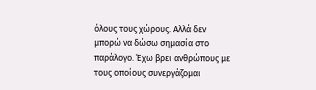όλους τους χώρους. Αλλά δεν μπορώ να δώσω σημασία στο παράλογο. Έχω βρει ανθρώπους με τους οποίους συνεργάζομαι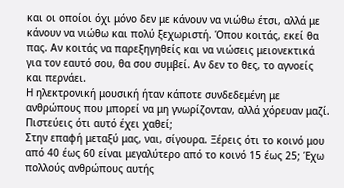και οι οποίοι όχι μόνο δεν με κάνουν να νιώθω έτσι, αλλά με κάνουν να νιώθω και πολύ ξεχωριστή. Όπου κοιτάς, εκεί θα πας. Αν κοιτάς να παρεξηγηθείς και να νιώσεις μειονεκτικά για τον εαυτό σου, θα σου συμβεί. Αν δεν το θες, το αγνοείς και περνάει.
Η ηλεκτρονική μουσική ήταν κάποτε συνδεδεμένη με ανθρώπους που μπορεί να μη γνωρίζονταν, αλλά χόρευαν μαζί. Πιστεύεις ότι αυτό έχει χαθεί;
Στην επαφή μεταξύ μας, ναι, σίγουρα. Ξέρεις ότι το κοινό μου από 40 έως 60 είναι μεγαλύτερο από το κοινό 15 έως 25; Έχω πολλούς ανθρώπους αυτής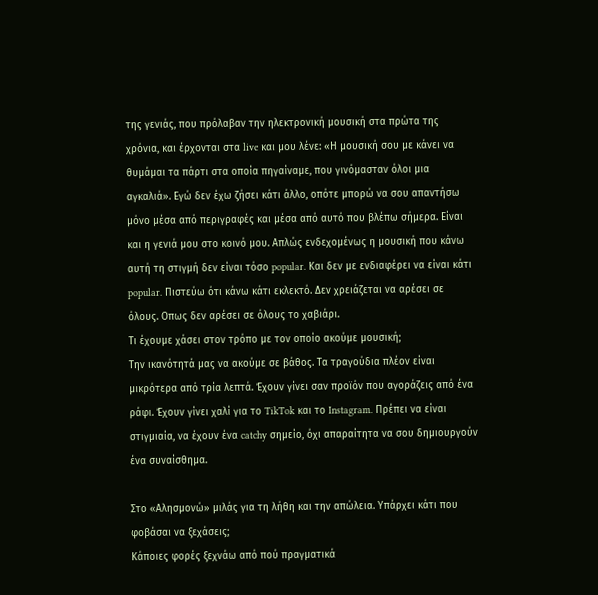της γενιάς, που πρόλαβαν την ηλεκτρονική μουσική στα πρώτα της χρόνια, και έρχονται στα live και μου λένε: «Η μουσική σου με κάνει να θυμάμαι τα πάρτι στα οποία πηγαίναμε, που γινόμασταν όλοι μια αγκαλιά». Εγώ δεν έχω ζήσει κάτι άλλο, οπότε μπορώ να σου απαντήσω μόνο μέσα από περιγραφές και μέσα από αυτό που βλέπω σήμερα. Είναι και η γενιά μου στο κοινό μου. Απλώς ενδεχομένως η μουσική που κάνω αυτή τη στιγμή δεν είναι τόσο popular. Και δεν με ενδιαφέρει να είναι κάτι popular. Πιστεύω ότι κάνω κάτι εκλεκτό. Δεν χρειάζεται να αρέσει σε όλους. Οπως δεν αρέσει σε όλους το χαβιάρι.
Τι έχουμε χάσει στον τρόπο με τον οποίο ακούμε μουσική;
Την ικανότητά μας να ακούμε σε βάθος. Τα τραγούδια πλέον είναι μικρότερα από τρία λεπτά. Έχουν γίνει σαν προϊόν που αγοράζεις από ένα ράφι. Έχουν γίνει χαλί για το TikTok και το Instagram. Πρέπει να είναι στιγμιαία, να έχουν ένα catchy σημείο, όχι απαραίτητα να σου δημιουργούν ένα συναίσθημα.

Στο «Αλησμονώ» μιλάς για τη λήθη και την απώλεια. Υπάρχει κάτι που φοβάσαι να ξεχάσεις;
Κάποιες φορές ξεχνάω από πού πραγματικά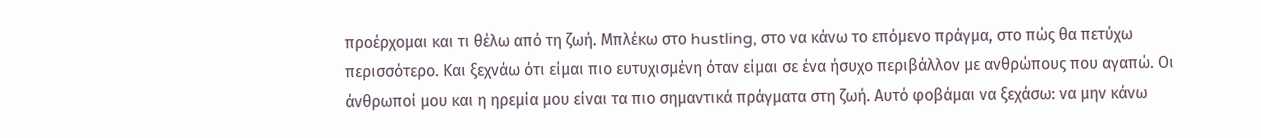προέρχομαι και τι θέλω από τη ζωή. Μπλέκω στο hustling, στο να κάνω το επόμενο πράγμα, στο πώς θα πετύχω περισσότερο. Και ξεχνάω ότι είμαι πιο ευτυχισμένη όταν είμαι σε ένα ήσυχο περιβάλλον με ανθρώπους που αγαπώ. Οι άνθρωποί μου και η ηρεμία μου είναι τα πιο σημαντικά πράγματα στη ζωή. Αυτό φοβάμαι να ξεχάσω: να μην κάνω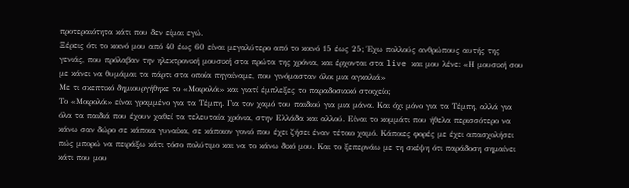προτεραιότητα κάτι που δεν είμαι εγώ.
Ξέρεις ότι το κοινό μου από 40 έως 60 είναι μεγαλύτερο από το κοινό 15 έως 25; Έχω πολλούς ανθρώπους αυτής της γενιάς, που πρόλαβαν την ηλεκτρονική μουσική στα πρώτα της χρόνια, και έρχονται στα live και μου λένε: «Η μουσική σου με κάνει να θυμάμαι τα πάρτι στα οποία πηγαίναμε, που γινόμασταν όλοι μια αγκαλιά»
Με τι σκεπτικό δημιουργήθηκε το «Μοιρολόι» και γιατί έμπλεξες το παραδοσιακό στοιχείο;
Το «Μοιρολόι» είναι γραμμένο για τα Τέμπη. Για τον χαμό του παιδιού για μια μάνα. Και όχι μόνο για τα Τέμπη, αλλά για όλα τα παιδιά που έχουν χαθεί τα τελευταία χρόνια, στην Ελλάδα και αλλού. Είναι το κομμάτι που ήθελα περισσότερο να κάνω σαν δώρο σε κάποια γυναίκα, σε κάποιον γονιό που έχει ζήσει έναν τέτοιο χαμό. Κάποιες φορές με έχει απασχολήσει πώς μπορώ να πειράξω κάτι τόσο πολύτιμο και να το κάνω δικό μου. Και το ξεπερνάω με τη σκέψη ότι παράδοση σημαίνει κάτι που μου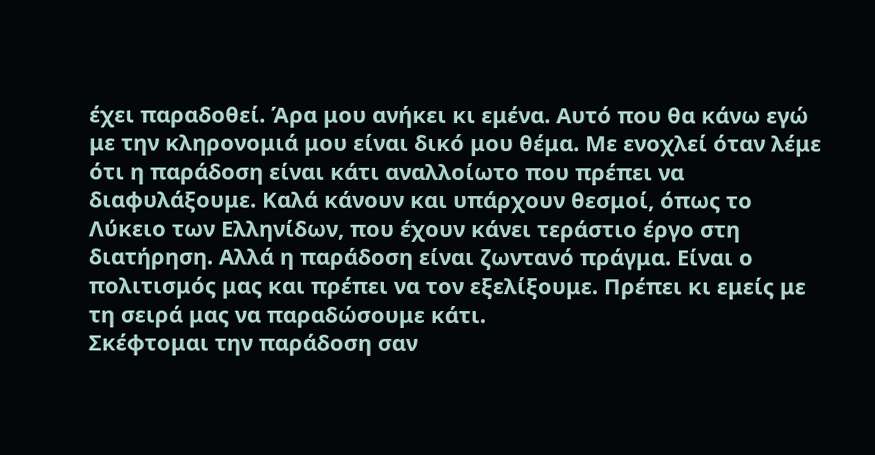έχει παραδοθεί. Άρα μου ανήκει κι εμένα. Αυτό που θα κάνω εγώ με την κληρονομιά μου είναι δικό μου θέμα. Με ενοχλεί όταν λέμε ότι η παράδοση είναι κάτι αναλλοίωτο που πρέπει να διαφυλάξουμε. Καλά κάνουν και υπάρχουν θεσμοί, όπως το Λύκειο των Ελληνίδων, που έχουν κάνει τεράστιο έργο στη διατήρηση. Αλλά η παράδοση είναι ζωντανό πράγμα. Είναι ο πολιτισμός μας και πρέπει να τον εξελίξουμε. Πρέπει κι εμείς με τη σειρά μας να παραδώσουμε κάτι.
Σκέφτομαι την παράδοση σαν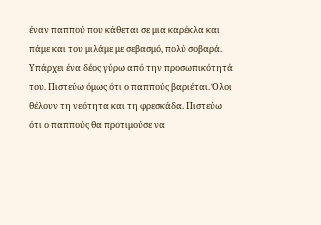έναν παππού που κάθεται σε μια καρέκλα και πάμε και του μιλάμε με σεβασμό, πολύ σοβαρά. Υπάρχει ένα δέος γύρω από την προσωπικότητά του. Πιστεύω όμως ότι ο παππούς βαριέται. Όλοι θέλουν τη νεότητα και τη φρεσκάδα. Πιστεύω ότι ο παππούς θα προτιμούσε να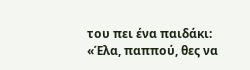του πει ένα παιδάκι: «Έλα, παππού, θες να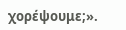χορέψουμε;».